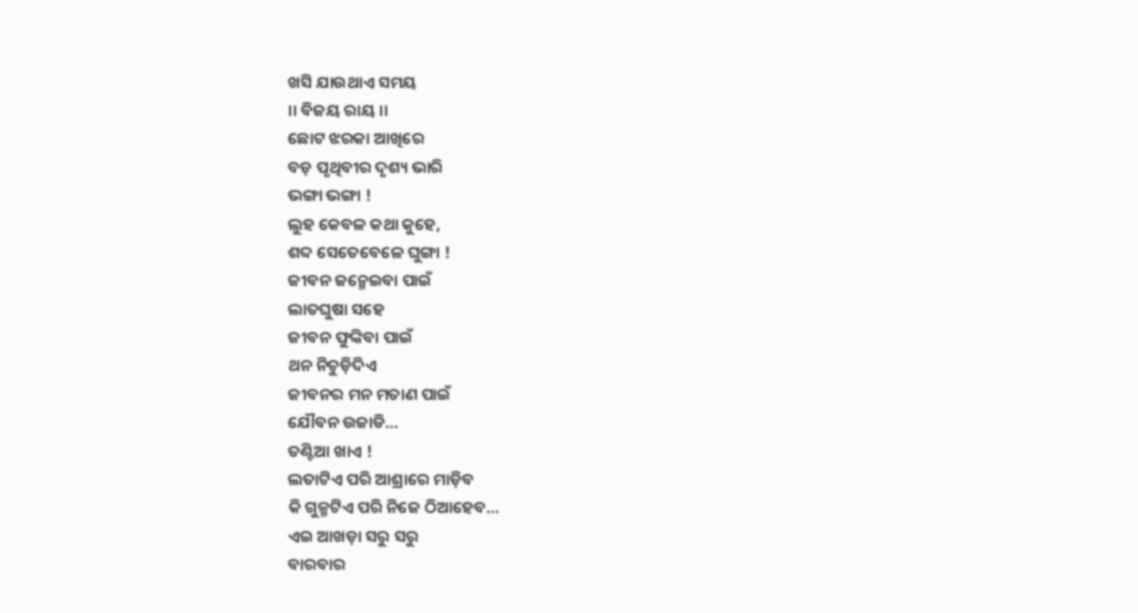ଖସି ଯାଉଥାଏ ସମୟ
।। ବିଜୟ ରାୟ ।।
ଛୋଟ ଝରକା ଆଖିରେ
ବଡ଼ ପୃଥିବୀର ଦୃଶ୍ୟ ଭାରି
ଭଙ୍ଗା ଭଙ୍ଗା !
ଲୁହ କେବଳ କଥା କୁହେ,
ଶବ୍ଦ ସେତେବେଳେ ଘୁଙ୍ଗା !
ଜୀବନ ଜନ୍ମେଇବା ପାଇଁ
ଲାତଘୁଷା ସହେ
ଜୀବନ ଫୁଙ୍କିବା ପାଇଁ
ଥନ ନିଚୁଡ଼ିଦିଏ
ଜୀବନର ମନ ମତାଣ ପାଇଁ
ଯୌବନ ଉଜାଡି…
ତଣ୍ଟିଆ ଖାଏ !
ଲତାଟିଏ ପରି ଆଶ୍ରାରେ ମାଡ଼ିବ
କି ଗୁଳ୍ମଟିଏ ପରି ନିଜେ ଠିଆହେବ…
ଏଇ ଆଖଡ଼ା ସରୁ ସରୁ
ବାରବାର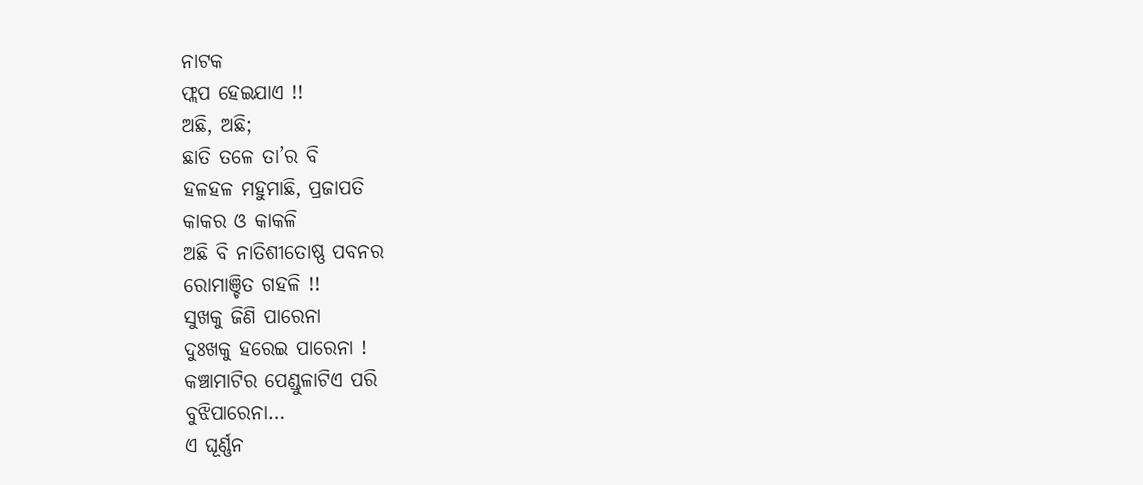ନାଟକ
ଫ୍ଲପ ହେଇଯାଏ !!
ଅଛି, ଅଛି;
ଛାତି ତଳେ ତା’ର ବି
ହଳହଳ ମହୁମାଛି, ପ୍ରଜାପତି
କାକର ଓ କାକଳି
ଅଛି ବି ନାତିଶୀତୋଷ୍ଣ ପବନର
ରୋମାଞ୍ଚିତ ଗହଳି !!
ସୁଖକୁ ଜିଣି ପାରେନା
ଦୁଃଖକୁ ହରେଇ ପାରେନା !
କଞ୍ଚାମାଟିର ପେଣ୍ଡୁଳାଟିଏ ପରି
ବୁଝିପାରେନା…
ଏ ଘୂର୍ଣ୍ଣନ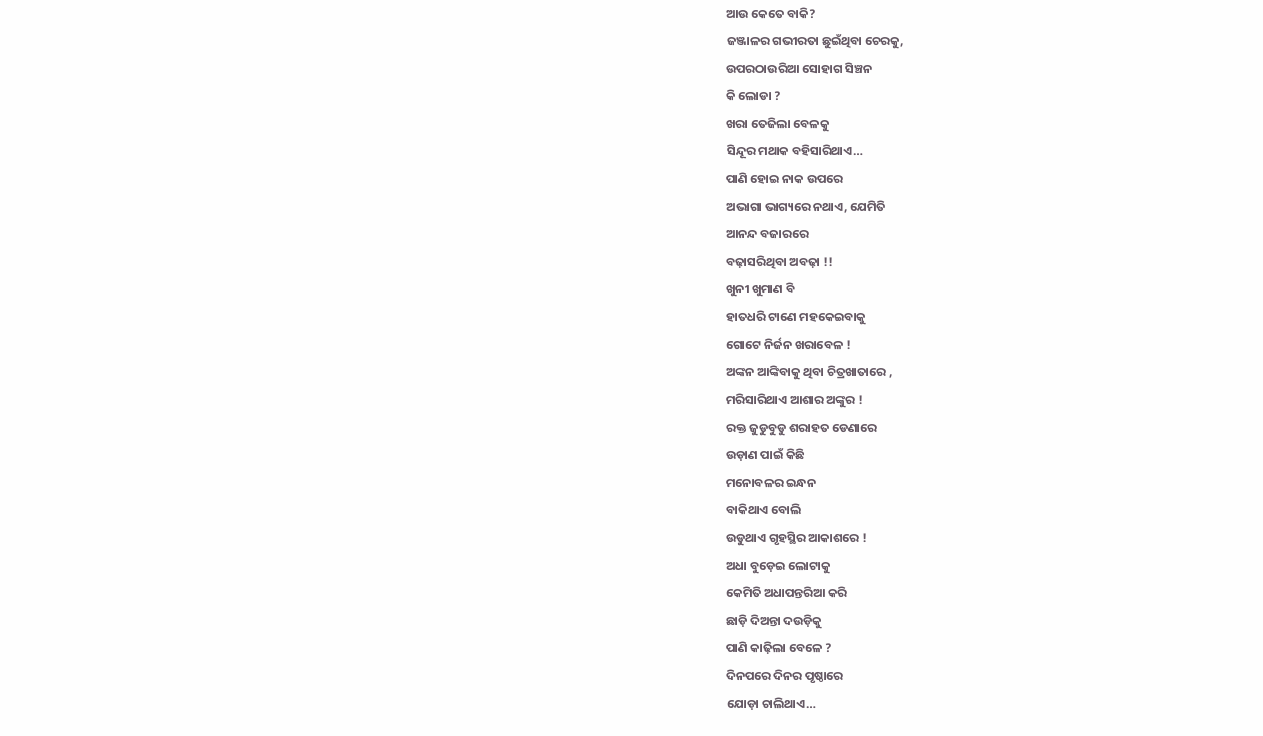ଆଉ କେତେ ବାକି?
ଜଞ୍ଜାଳର ଗଭୀରତା ଛୁଇଁଥିବା ଚେରକୁ,
ଉପରଠାଉରିଆ ସୋହାଗ ସିଞ୍ଚନ
କି ଲୋଡା ?
ଖରା ତେଜିଲା ବେଳକୁ
ସିନ୍ଦୂର ମଥାକ ବହିସାରିଥାଏ…
ପାଣି ହୋଇ ନାକ ଉପରେ
ଅଭାଗା ଭାଗ୍ୟରେ ନଥାଏ, ଯେମିତି
ଆନନ୍ଦ ବଜାରରେ
ବଢ଼ାସରିଥିବା ଅବଢ଼ା !!
ଖୁନୀ ଖୁମାଣ ବି
ହାତଧରି ଟାଣେ ମହକେଇବାକୁ
ଗୋଟେ ନିର୍ଜନ ଖରାବେଳ !
ଅଙ୍କନ ଆଙ୍କିବାକୁ ଥିବା ଚିତ୍ରଖାତାରେ ,
ମରିସାରିଥାଏ ଆଶାର ଅଙ୍କୁର !
ରକ୍ତ ଜୁଡୁବୁଡୁ ଶରାହତ ଡେଣାରେ
ଉଡ଼ାଣ ପାଇଁ କିଛି
ମନୋବଳର ଇନ୍ଧନ
ବାକିଥାଏ ବୋଲି
ଉଡୁଥାଏ ଗୃହସ୍ଥିର ଆକାଶରେ !
ଅଧା ବୁଡ଼େଇ ଲୋଟାକୁ
କେମିତି ଅଧାପନ୍ତରିଆ କରି
ଛାଡ଼ି ଦିଅନ୍ତା ଦଉଡ଼ିକୁ
ପାଣି କାଢ଼ିଲା ବେଳେ ?
ଦିନପରେ ଦିନର ପୃଷ୍ଠାରେ
ଯୋଡ଼ା ଚାଲିଥାଏ…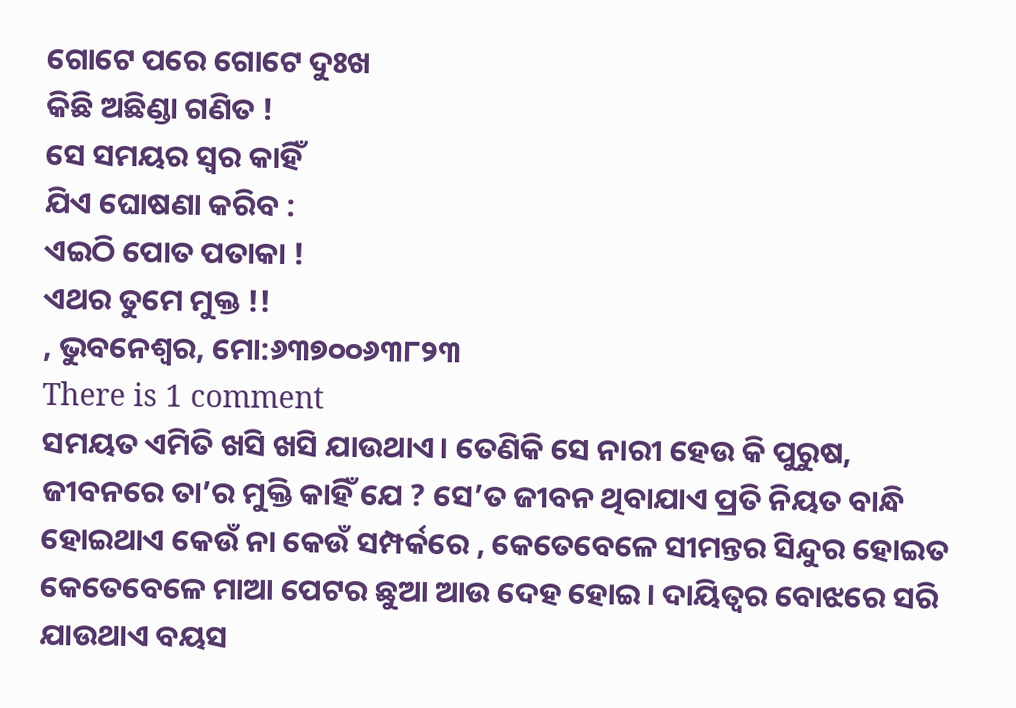ଗୋଟେ ପରେ ଗୋଟେ ଦୁଃଖ
କିଛି ଅଛିଣ୍ଡା ଗଣିତ !
ସେ ସମୟର ସ୍ୱର କାହିଁ
ଯିଏ ଘୋଷଣା କରିବ :
ଏଇଠି ପୋତ ପତାକା !
ଏଥର ତୁମେ ମୁକ୍ତ !!
, ଭୁବନେଶ୍ୱର, ମୋ:୬୩୭୦୦୬୩୮୨୩
There is 1 comment
ସମୟତ ଏମିତି ଖସି ଖସି ଯାଉଥାଏ। ତେଣିକି ସେ ନାରୀ ହେଉ କି ପୁରୁଷ, ଜୀବନରେ ତା’ର ମୁକ୍ତି କାହିଁ ଯେ ? ସେ’ତ ଜୀବନ ଥିବାଯାଏ ପ୍ରତି ନିୟତ ବାନ୍ଧି ହୋଇଥାଏ କେଉଁ ନା କେଉଁ ସମ୍ପର୍କରେ , କେତେବେଳେ ସୀମନ୍ତର ସିନ୍ଦୁର ହୋଇତ କେତେବେଳେ ମାଆ ପେଟର ଛୁଆ ଆଉ ଦେହ ହୋଇ। ଦାୟିତ୍ବର ବୋଝରେ ସରି ଯାଉଥାଏ ବୟସ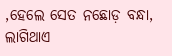,ହେଲେ ସେତ ନଛୋଡ଼ ବନ୍ଧା, ଲାଗିଥାଏ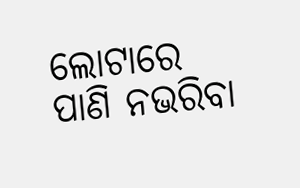ଲୋଟାରେ ପାଣି ନଭରିବା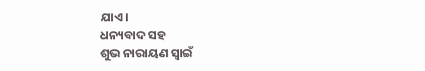ଯାଏ।
ଧନ୍ୟବାଦ ସହ
ଶୁଭ ନାରାୟଣ ସ୍ଵାଇଁ